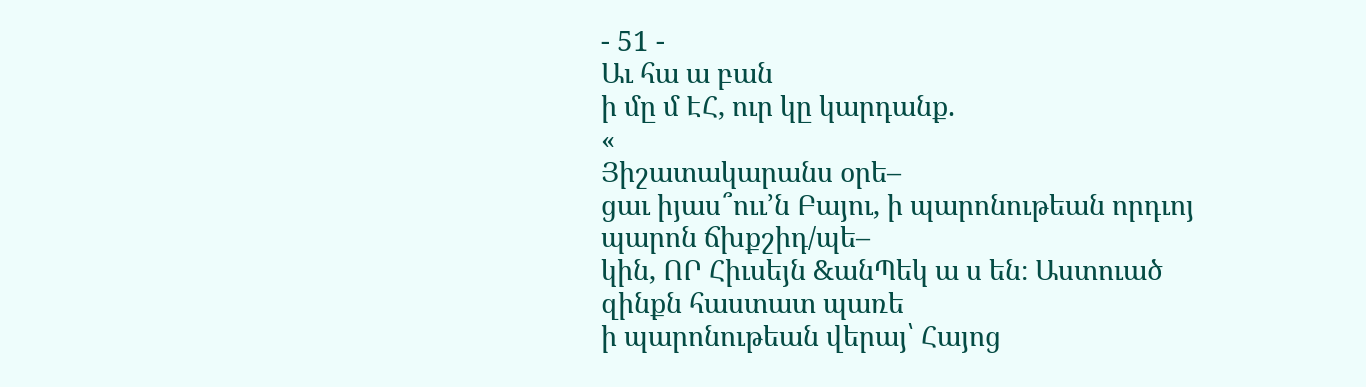- 51 -
Աւ հա ա բան
ի մը մ ԷՀ, ուր կը կարդանք.
«
Յիշատակարանս օրե–
ցաւ իյաս՞ոււ՚ն Բայու, ի պարոնութեան որդւոյ պարոն ճխքշիդ/պե–
կին, ՈՐ Հիւսեյն &անՊեկ ա ս են։ Աստուած
զինքն հաստատ պառե
ի պարոնութեան վերայ՝ Հայոց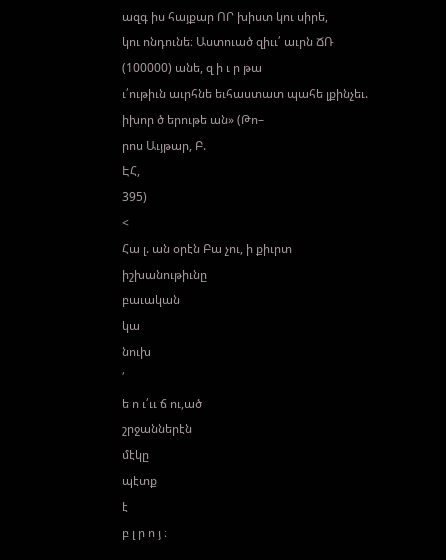ազգ իս հայքար ՈՐ խիստ կու սիրե,
կու ոնդունե։ Աստուած զիււ՛ աւրն ՃՌ (100000) անե, զ ի ւ ր թա
ւ՛ութիւն աւրհնե եւհաստատ պահե լքինչեւ. իխոր ծ երութե ան» (Թո–
րոս Աւյթար, Բ.
ԷՀ,
395)
<
Հա լ. ան օրէն Բա չու, ի քիւրտ
իշխանութիւնը
բաւական
կա
նուխ
՛
ե ո ւ՛ււ ճ ու,ած
շրջաններէն
մէկը
պէտք
է
բ լ ր ո յ ։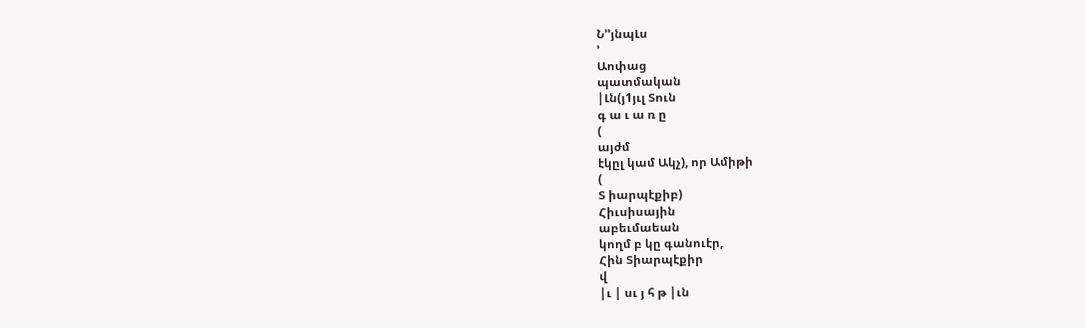Ն՚՚յնպԼս
՚
Աոփաց
պատմական
|Լն(յ1յւլ Տուն
գ ա ւ ա ռ ը
(
այժմ
էկըլ կամ Ակչ), որ Ամիթի
(
Տ իարպէքիբ)
Հիւսիսային
աբեւմաեան
կողմ բ կը գանուէր,
Հին Տիարպէքիր
վ
|ւ | սւ յ հ թ |ւն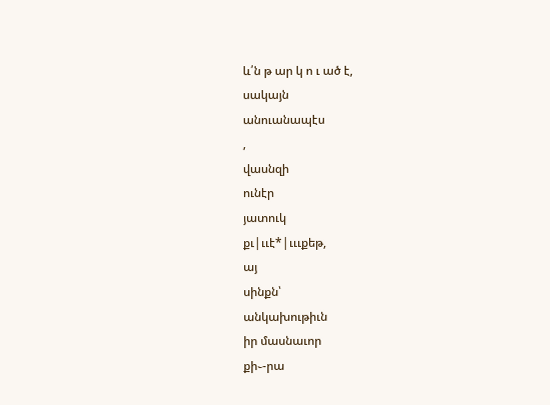և՛ն թ ար կ ո ւ ած է,
սակայն
անուանապէս
,
վասնզի
ունէր
յատուկ
քւ|ււէ*|ւււքեթ,
այ
սինքն՝
անկախութիւն
իր մասնաւոր
քի֊-րա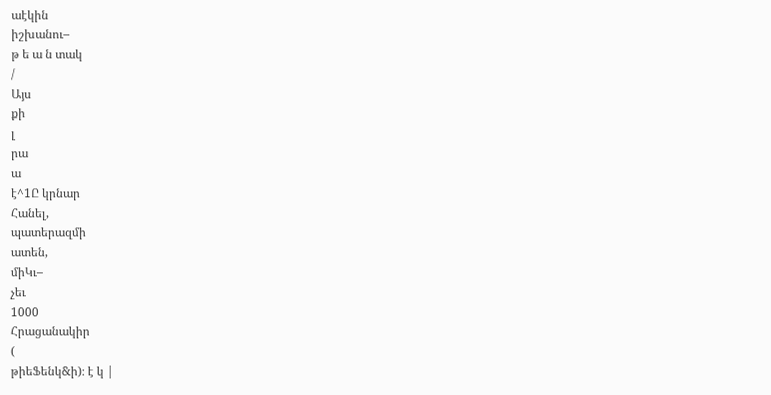աէկին
իշխանու–
թ ե ա ն տակ
/
Այս
քի
լ
րա
ա
է^1Ը կրնար
Հանել,
պատերազմի
ատեն,
միԿւ–
չեւ
1000
Հրացանակիր
(
թիեՖենկ&ի)։ է կ |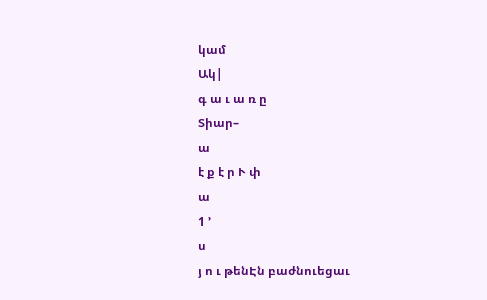կամ
Ակ|
գ ա ւ ա ռ ը
Տիար–
ա
է ք է ր Ւ փ
ա
1 ՚
ս
յ ո ւ թենԷն բաժնուեցաւ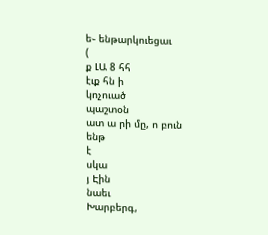ե֊ ենթարկուեցաւ
(
ք ԼԱ 8 հհ
էւք հն ի
կոչուած
պաշտօն
ատ ա րի մը, ո բուն
ենթ
է
սկա
յ Էին
նաեւ
Խարբերգ,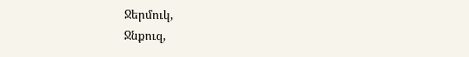Ջերմուկ,
Ջնքուզ,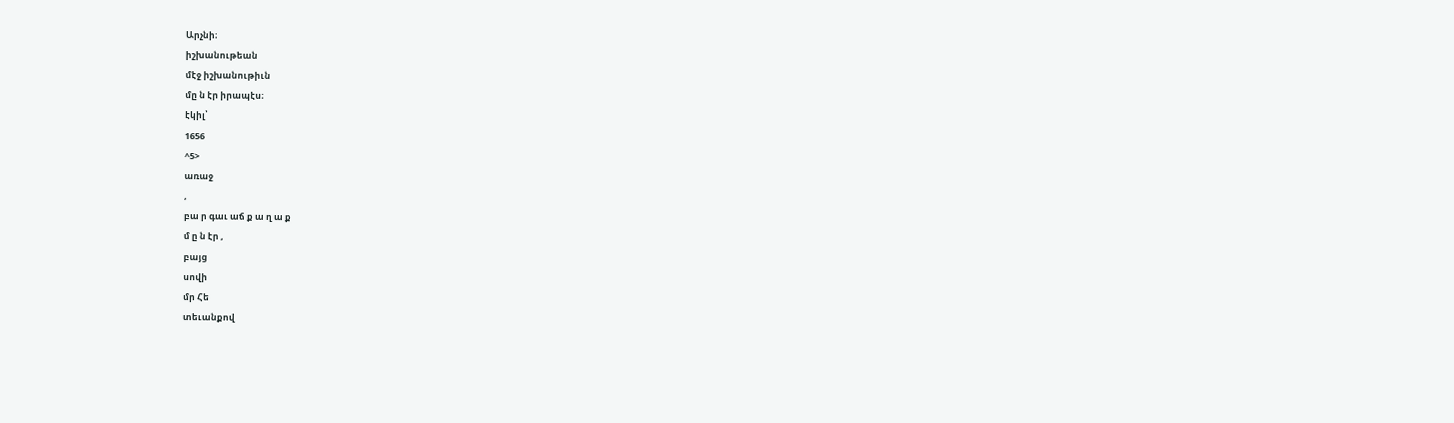Արչնի։
իշխանութեան
մէջ իշխանութիւն
մը ն էր իրապէս։
էկիլ՝
1656
^5>
առաջ
,
բա ր գաւ աճ ք ա ղ ա ք
մ ը ն էր ,
բայց
սովի
մր Հե
տեւանքով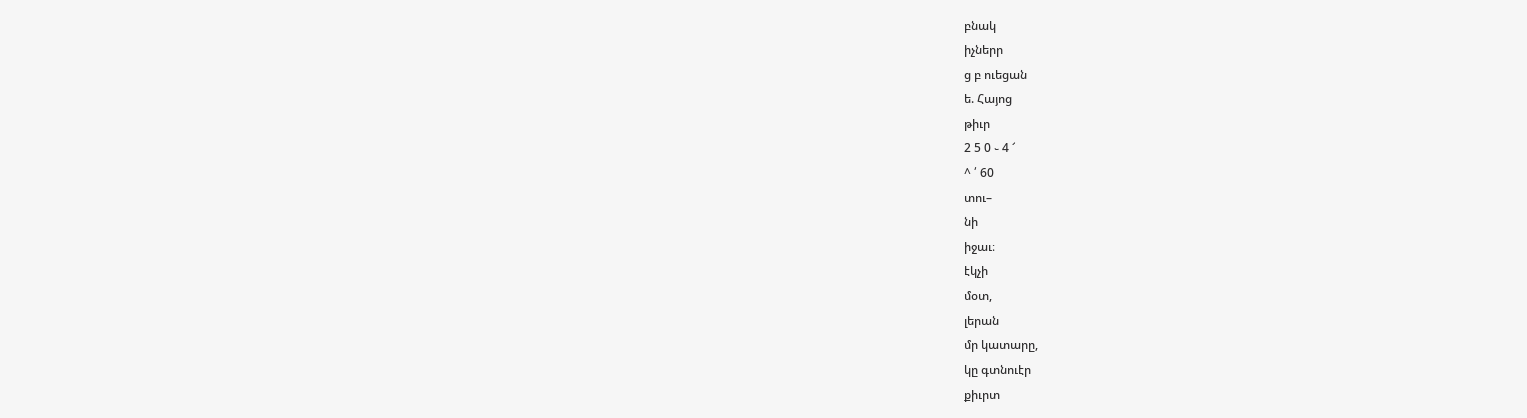բնակ
իչներր
ց բ ուեցան
ե. Հայոց
թիւր
2 5 0 ֊ 4 ՜
^ ՛ 60
տու–
նի
իջաւ։
էկչի
մօտ,
լերան
մր կատարը,
կը գտնուէր
քիւրտ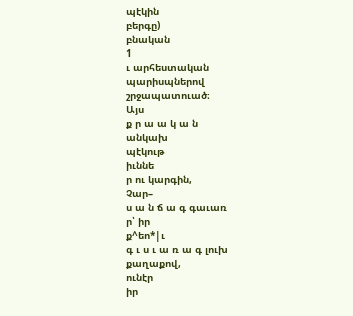պէկին
բերգը)
բնական
1
ւ արհեստական
պարիսպներով
շրջապատուած։
Այս
ք ր ա ա կ ա ն
անկախ
պէկութ
իւննե
ր ու կարգին,
Չար–
ս ա ն ճ ա գ գաւառ
ր՝ իր
ք^եո*|ւ
գ ւ ս ւ ա ռ ա գ լուխ
քաղաքով,
ունէր
իր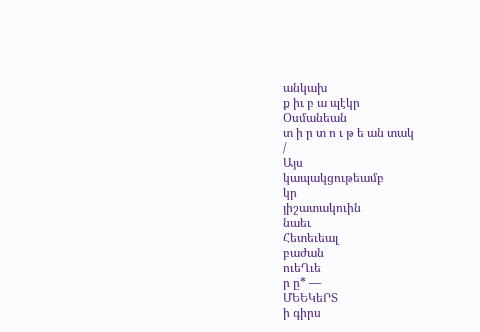անկախ
ք իւ բ ա պէկր
Օսմանեան
տ ի ր տ ո ւ թ ե ան տակ
/
Այս
կապակցութեամբ
կր
յիշատակուին
նաեւ
Հետեւեալ
բաժան
ուեՂւե
ր ը* —
ՄԵԵԿեՐՏ
ի գիրս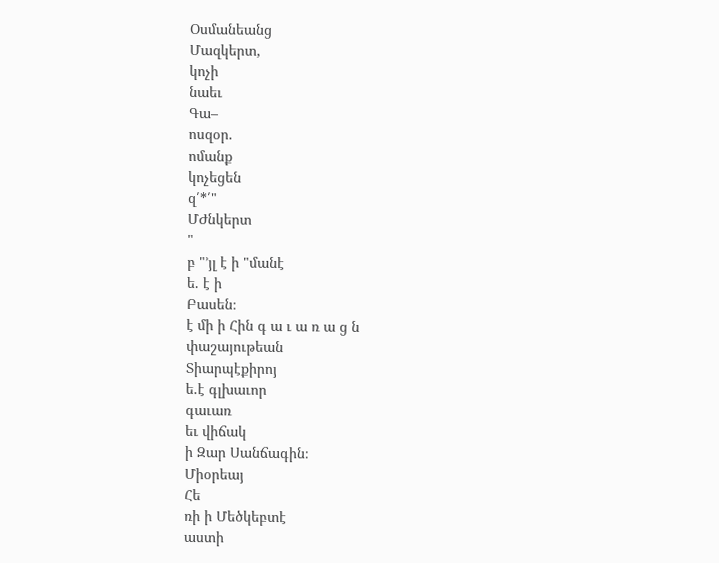Օսմանեանց
Մազկերտ,
կոչի
նաեւ
Գա–
ոսզօր.
ոմանք
կոչեցեն
զ՛*՛"
ՄԺնկերտ
"
բ "՚յլ է ի "մանէ
ե. է ի
Բասեն։
է մի ի Հին գ ա ւ ա ռ ա ց ն
փաշայութեան
Տիարպէքիրոյ
ե.է գլխաւոր
գաւառ
եւ վիճակ
ի Զար Սանճագին։
Միօրեայ
Հե
ռի ի Մեծկեբտէ
աստի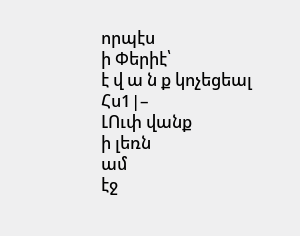որպէս
ի Փերիէ՝
է վ ա ն ք կոչեցեալ
Հս1|–
ԼՈւփ վանք
ի լեռն
ամ
էջ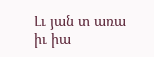Լւ յան տ առա
իւ իա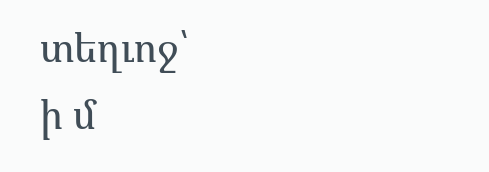տեղւոջ՝
ի մ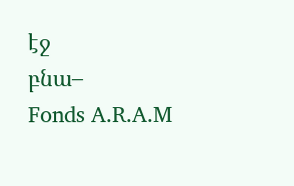էջ
բնա–
Fonds A.R.A.M